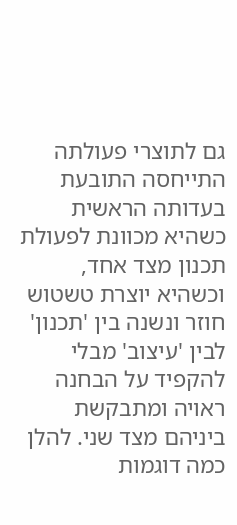גם לתוצרי פעולתה התייחסה התובעת בעדותה הראשית כשהיא מכוונת לפעולת תכנון מצד אחד, וכשהיא יוצרת טשטוש חוזר ונשנה בין 'תכנון' לבין 'עיצוב' מבלי להקפיד על הבחנה ראויה ומתבקשת ביניהם מצד שני. להלן כמה דוגמות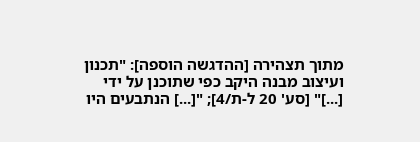מתוך תצהירה [ההדגשה הוספה]: "תכנון ועיצוב מבנה היקב כפי שתוכנן על ידי [...]" [סע' 20 ל-ת/4]; "[...] הנתבעים היו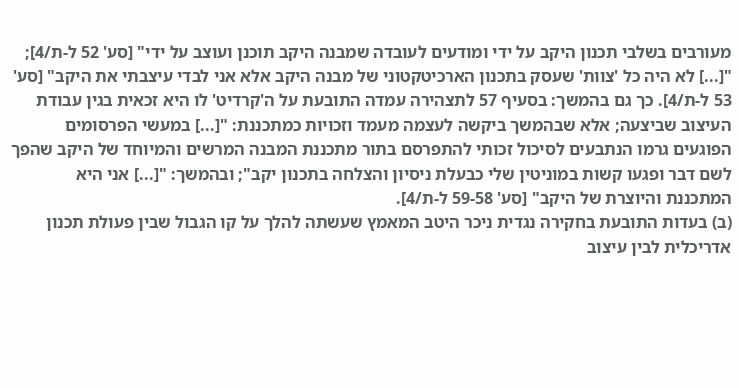מעורבים בשלבי תכנון היקב על ידי ומודעים לעובדה שמבנה היקב תוכנן ועוצב על ידי" [סע' 52 ל-ת/4]; "[...] לא היה כל 'צוות' שעסק בתכנון הארכיטקטוני של מבנה היקב אלא אני לבדי עיצבתי את היקב" [סע' 53 ל-ת/4]. כך גם בהמשך: בסעיף 57 לתצהירה עמדה התובעת על ה'קרדיט' לו היא זכאית בגין עבודת העיצוב שביצעה; אלא שבהמשך ביקשה לעצמה מעמד וזכויות כמתכננת: "[...] במעשי הפרסומים הפוגעים גרמו הנתבעים לסיכול זכותי להתפרסם בתור מתכננת המבנה המרשים והמיוחד של היקב שהפך לשם דבר ופגעו קשות במוניטין שלי כבעלת ניסיון והצלחה בתכנון יקב"; ובהמשך: "[...] אני היא המתכננת והיוצרת של היקב" [סע' 59-58 ל-ת/4].
(ב) בעדות התובעת בחקירה נגדית ניכר היטב המאמץ שעשתה להלך על קו הגבול שבין פעולת תכנון אדריכלית לבין עיצוב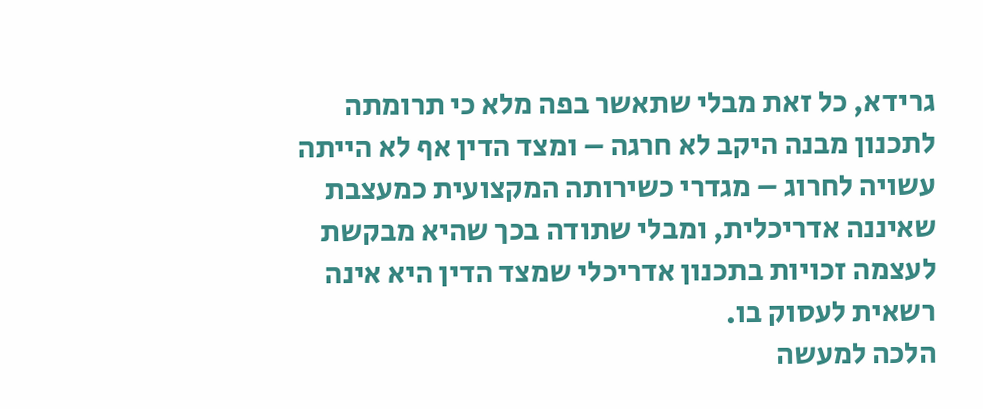גרידא, כל זאת מבלי שתאשר בפה מלא כי תרומתה לתכנון מבנה היקב לא חרגה – ומצד הדין אף לא הייתה עשויה לחרוג – מגדרי כשירותה המקצועית כמעצבת שאיננה אדריכלית, ומבלי שתודה בכך שהיא מבקשת לעצמה זכויות בתכנון אדריכלי שמצד הדין היא אינה רשאית לעסוק בו.
הלכה למעשה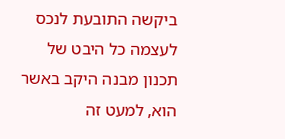ביקשה התובעת לנכס לעצמה כל היבט של תכנון מבנה היקב באשר הוא, למעט זה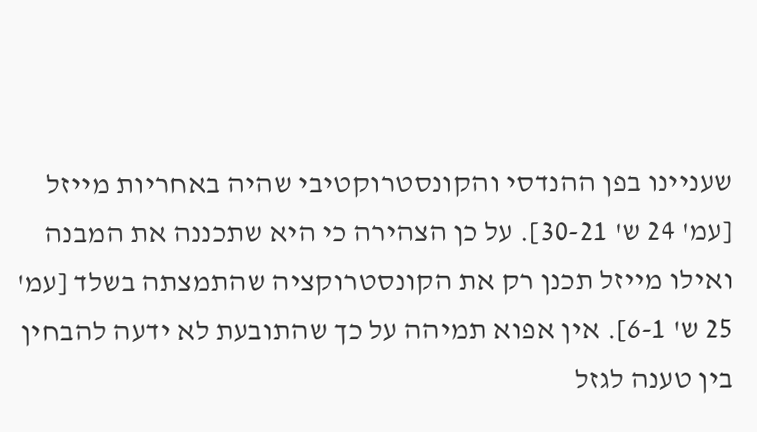שעניינו בפן ההנדסי והקונסטרוקטיבי שהיה באחריות מייזל [עמ' 24 ש' 30-21]. על כן הצהירה כי היא שתכננה את המבנה ואילו מייזל תכנן רק את הקונסטרוקציה שהתמצתה בשלד [עמ' 25 ש' 6-1]. אין אפוא תמיהה על כך שהתובעת לא ידעה להבחין בין טענה לגזל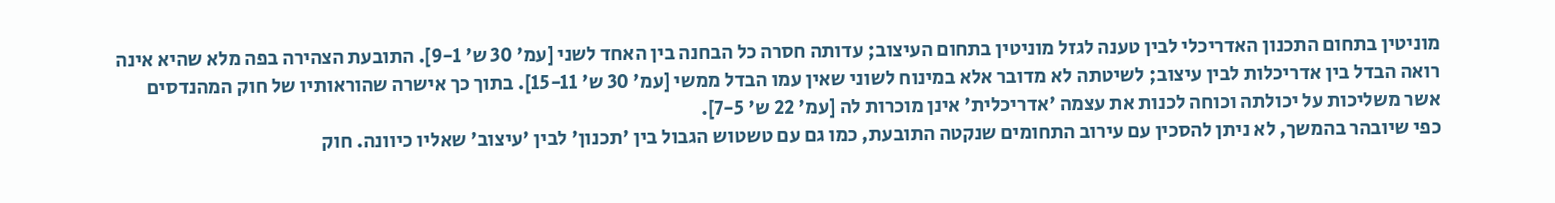מוניטין בתחום התכנון האדריכלי לבין טענה לגזל מוניטין בתחום העיצוב; עדותה חסרה כל הבחנה בין האחד לשני [עמ' 30 ש' 9-1]. התובעת הצהירה בפה מלא שהיא אינה רואה הבדל בין אדריכלות לבין עיצוב; לשיטתה לא מדובר אלא במינוח לשוני שאין עמו הבדל ממשי [עמ' 30 ש' 15-11]. בתוך כך אישרה שהוראותיו של חוק המהנדסים אשר משליכות על יכולתה וכוחה לכנות את עצמה 'אדריכלית' אינן מוכרות לה [עמ' 22 ש' 7-5].
כפי שיובהר בהמשך, לא ניתן להסכין עם עירוב התחומים שנקטה התובעת, כמו גם עם טשטוש הגבול בין 'תכנון' לבין 'עיצוב' שאליו כיוונה. חוק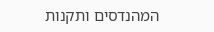המהנדסים ותקנות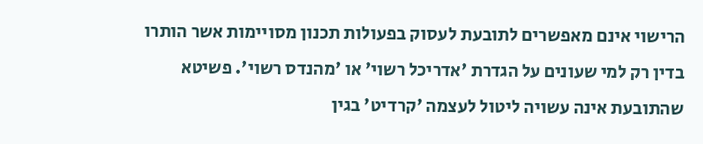הרישוי אינם מאפשרים לתובעת לעסוק בפעולות תכנון מסויימות אשר הותרו בדין רק למי שעונים על הגדרת 'אדריכל רשוי' או 'מהנדס רשוי'. פשיטא שהתובעת אינה עשויה ליטול לעצמה 'קרדיט' בגין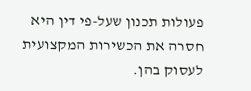פעולות תכנון שעל-פי דין היא חסרה את הכשירות המקצועית לעסוק בהן.